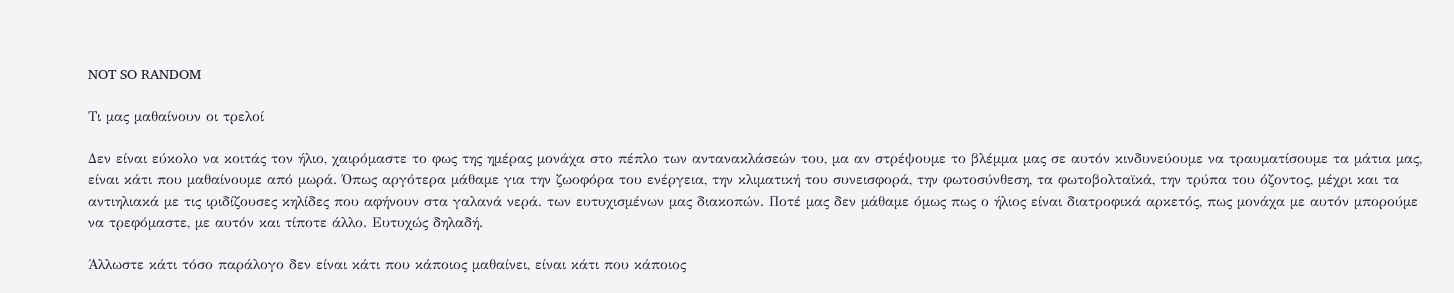NOT SO RANDOM

Τι μας μαθαίνουν οι τρελοί

Δεν είναι εύκολο να κοιτάς τον ήλιο, χαιρόμαστε το φως της ημέρας μονάχα στο πέπλο των αντανακλάσεών του, μα αν στρέψουμε το βλέμμα μας σε αυτόν κινδυνεύουμε να τραυματίσουμε τα μάτια μας, είναι κάτι που μαθαίνουμε από μωρά. Όπως αργότερα μάθαμε για την ζωοφόρα του ενέργεια, την κλιματική του συνεισφορά, την φωτοσύνθεση, τα φωτοβολταϊκά, την τρύπα του όζοντος, μέχρι και τα αντιηλιακά με τις ιριδίζουσες κηλίδες που αφήνουν στα γαλανά νερά. των ευτυχισμένων μας διακοπών. Ποτέ μας δεν μάθαμε όμως πως ο ήλιος είναι διατροφικά αρκετός, πως μονάχα με αυτόν μπορούμε να τρεφόμαστε, με αυτόν και τίποτε άλλο. Ευτυχώς δηλαδή.

Άλλωστε κάτι τόσο παράλογο δεν είναι κάτι που κάποιος μαθαίνει, είναι κάτι που κάποιος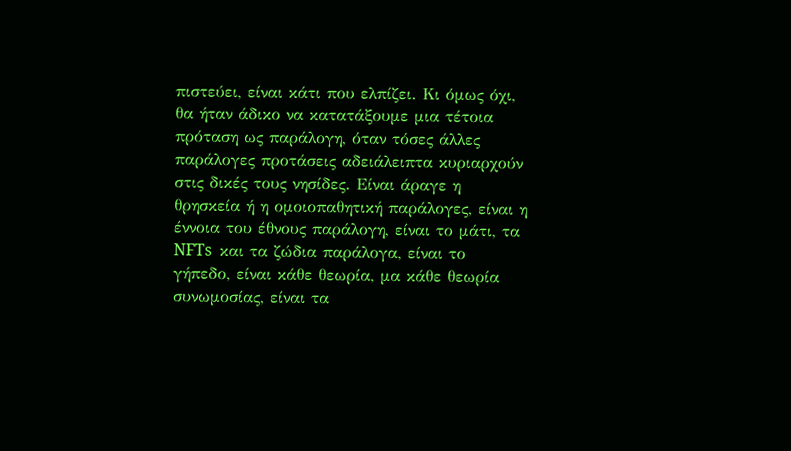πιστεύει, είναι κάτι που ελπίζει. Κι όμως όχι, θα ήταν άδικο να κατατάξουμε μια τέτοια πρόταση ως παράλογη, όταν τόσες άλλες παράλογες προτάσεις αδειάλειπτα κυριαρχούν στις δικές τους νησίδες. Είναι άραγε η θρησκεία ή η ομοιοπαθητική παράλογες, είναι η έννοια του έθνους παράλογη, είναι το μάτι, τα NFTs  και τα ζώδια παράλογα, είναι το γήπεδο, είναι κάθε θεωρία, μα κάθε θεωρία συνωμοσίας, είναι τα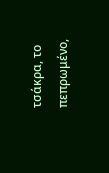τσάκρα, το πεπρωμένο,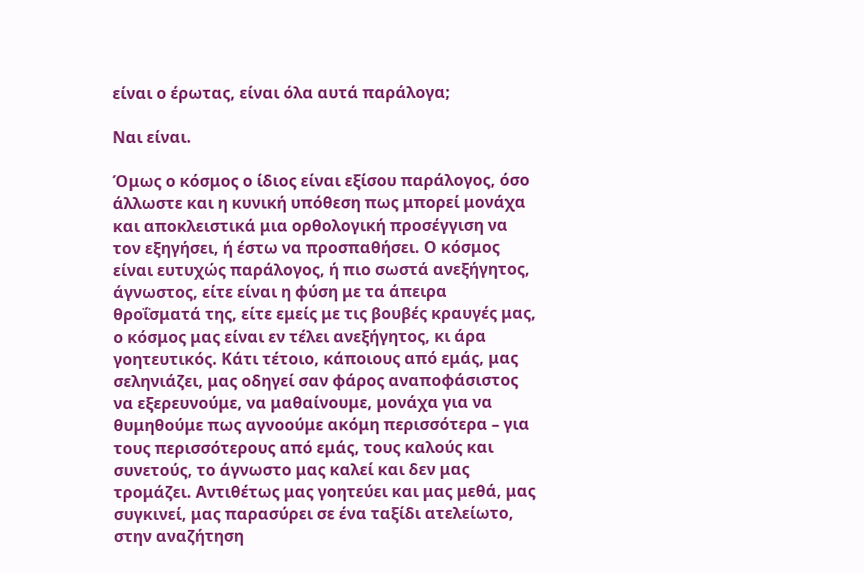είναι ο έρωτας, είναι όλα αυτά παράλογα;

Ναι είναι.

Όμως ο κόσμος ο ίδιος είναι εξίσου παράλογος, όσο άλλωστε και η κυνική υπόθεση πως μπορεί μονάχα και αποκλειστικά μια ορθολογική προσέγγιση να τον εξηγήσει, ή έστω να προσπαθήσει. Ο κόσμος είναι ευτυχώς παράλογος, ή πιο σωστά ανεξήγητος, άγνωστος, είτε είναι η φύση με τα άπειρα θροΐσματά της, είτε εμείς με τις βουβές κραυγές μας, ο κόσμος μας είναι εν τέλει ανεξήγητος, κι άρα γοητευτικός. Κάτι τέτοιο, κάποιους από εμάς, μας σεληνιάζει, μας οδηγεί σαν φάρος αναποφάσιστος να εξερευνούμε, να μαθαίνουμε, μονάχα για να θυμηθούμε πως αγνοούμε ακόμη περισσότερα – για τους περισσότερους από εμάς, τους καλούς και συνετούς, το άγνωστο μας καλεί και δεν μας τρομάζει. Αντιθέτως μας γοητεύει και μας μεθά, μας συγκινεί, μας παρασύρει σε ένα ταξίδι ατελείωτο, στην αναζήτηση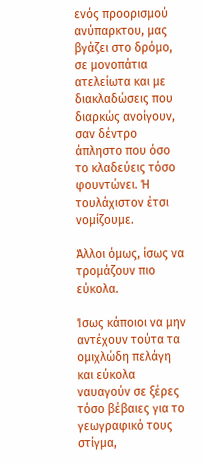ενός προορισμού ανύπαρκτου, μας βγάζει στο δρόμο, σε μονοπάτια ατελείωτα και με διακλαδώσεις που διαρκώς ανοίγουν, σαν δέντρο άπληστο που όσο το κλαδεύεις τόσο φουντώνει. Ή τουλάχιστον έτσι νομίζουμε.

Άλλοι όμως, ίσως να τρομάζουν πιο εύκολα.

Ίσως κάποιοι να μην αντέχουν τούτα τα ομιχλώδη πελάγη και εύκολα ναυαγούν σε ξέρες τόσο βέβαιες για το γεωγραφικό τους στίγμα,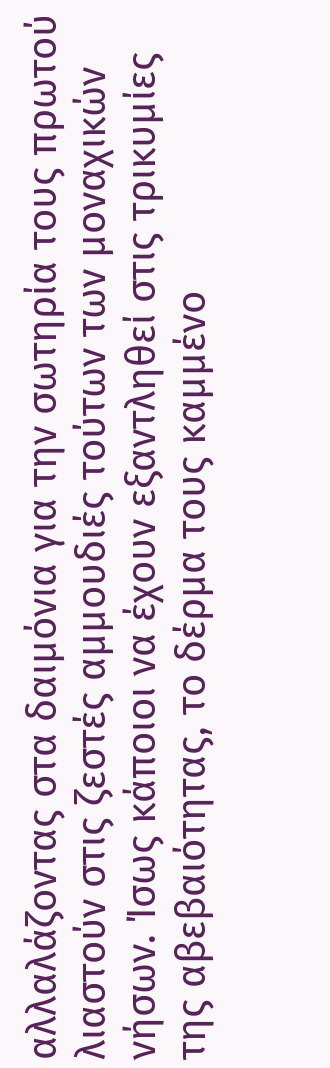αλλαλάζοντας στα δαιμόνια για την σωτηρία τους πρωτού λιαστούν στις ζεστές αμμουδιές τούτων των μοναχικών νήσων. Ίσως κάποιοι να έχουν εξαντληθεί στις τρικυμίες της αβεβαιότητας, το δέρμα τους καμμένο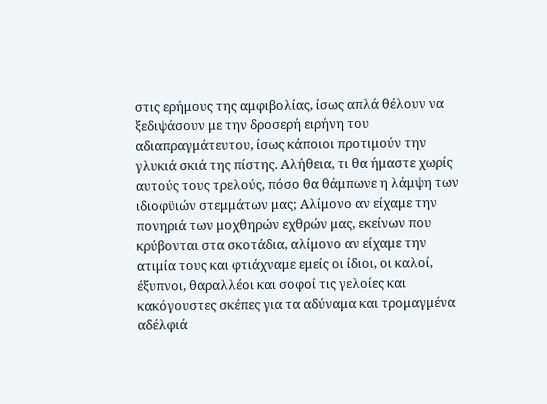στις ερήμους της αμφιβολίας, ίσως απλά θέλουν να ξεδιψάσουν με την δροσερή ειρήνη του αδιαπραγμάτευτου, ίσως κάποιοι προτιμούν την γλυκιά σκιά της πίστης. Αλήθεια, τι θα ήμαστε χωρίς αυτούς τους τρελούς, πόσο θα θάμπωνε η λάμψη των ιδιοφϋιών στεμμάτων μας; Αλίμονο αν είχαμε την πονηριά των μοχθηρών εχθρών μας, εκείνων που κρύβονται στα σκοτάδια, αλίμονο αν είχαμε την ατιμία τους και φτιάχναμε εμείς οι ίδιοι, οι καλοί, έξυπνοι, θαραλλέοι και σοφοί τις γελοίες και κακόγουστες σκέπες για τα αδύναμα και τρομαγμένα αδέλφιά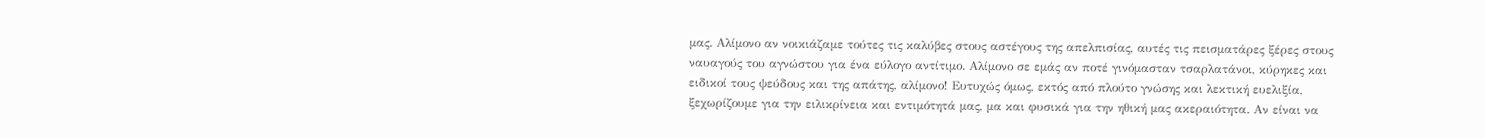μας. Αλίμονο αν νοικιάζαμε τούτες τις καλύβες στους αστέγους της απελπισίας, αυτές τις πεισματάρες ξέρες στους ναυαγούς του αγνώστου για ένα εύλογο αντίτιμο. Αλίμονο σε εμάς αν ποτέ γινόμασταν τσαρλατάνοι, κύρηκες και ειδικοί τους ψεύδους και της απάτης, αλίμονο! Ευτυχώς όμως, εκτός από πλούτο γνώσης και λεκτική ευελιξία, ξεχωρίζουμε για την ειλικρίνεια και εντιμότητά μας, μα και φυσικά για την ηθική μας ακεραιότητα. Αν είναι να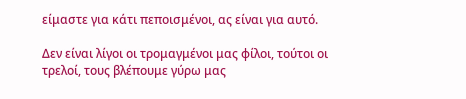είμαστε για κάτι πεποισμένοι, ας είναι για αυτό.

Δεν είναι λίγοι οι τρομαγμένοι μας φίλοι, τούτοι οι τρελοί, τους βλέπουμε γύρω μας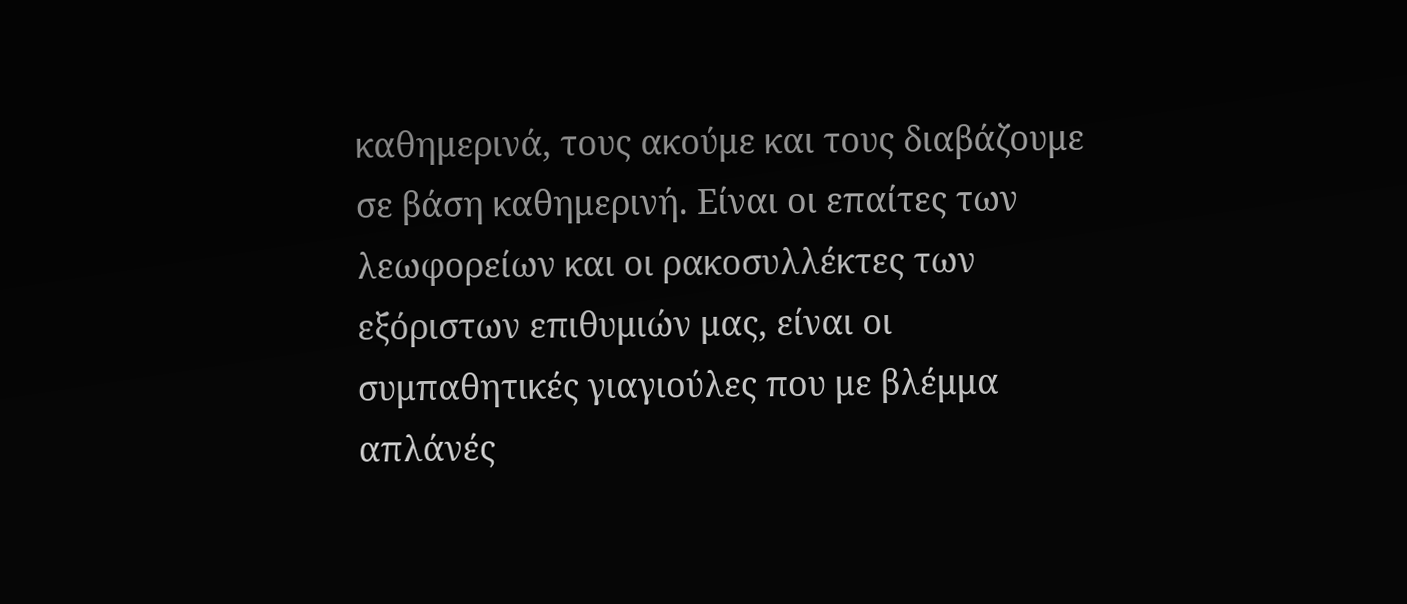καθημερινά, τους ακούμε και τους διαβάζουμε σε βάση καθημερινή. Είναι οι επαίτες των λεωφορείων και οι ρακοσυλλέκτες των εξόριστων επιθυμιών μας, είναι οι συμπαθητικές γιαγιούλες που με βλέμμα απλάνές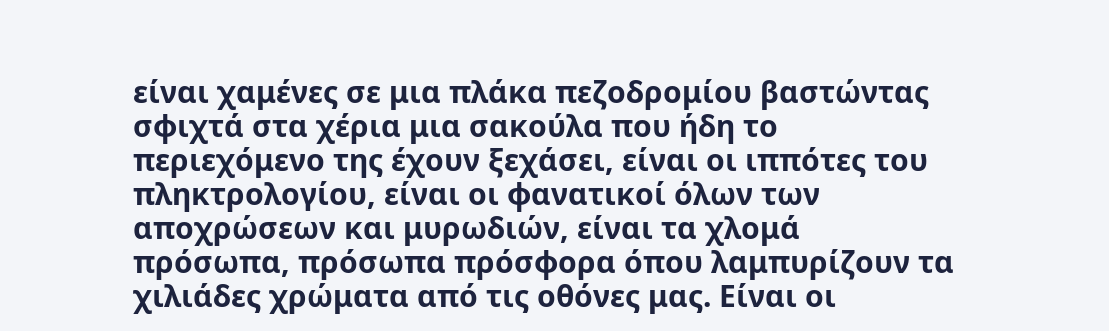είναι χαμένες σε μια πλάκα πεζοδρομίου βαστώντας σφιχτά στα χέρια μια σακούλα που ήδη το περιεχόμενο της έχουν ξεχάσει, είναι οι ιππότες του πληκτρολογίου, είναι οι φανατικοί όλων των αποχρώσεων και μυρωδιών, είναι τα χλομά πρόσωπα, πρόσωπα πρόσφορα όπου λαμπυρίζουν τα χιλιάδες χρώματα από τις οθόνες μας. Είναι οι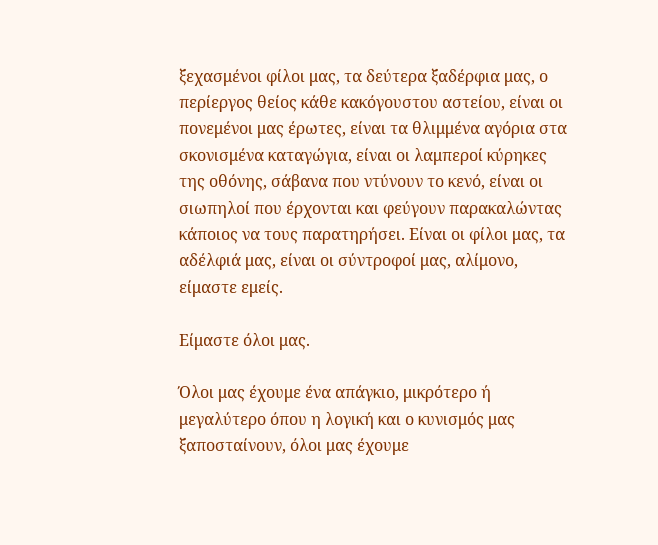ξεχασμένοι φίλοι μας, τα δεύτερα ξαδέρφια μας, ο περίεργος θείος κάθε κακόγουστου αστείου, είναι οι πονεμένοι μας έρωτες, είναι τα θλιμμένα αγόρια στα σκονισμένα καταγώγια, είναι οι λαμπεροί κύρηκες της οθόνης, σάβανα που ντύνουν το κενό, είναι οι σιωπηλοί που έρχονται και φεύγουν παρακαλώντας κάποιος να τους παρατηρήσει. Είναι οι φίλοι μας, τα αδέλφιά μας, είναι οι σύντροφοί μας, αλίμονο, είμαστε εμείς.

Είμαστε όλοι μας.

Όλοι μας έχουμε ένα απάγκιο, μικρότερο ή μεγαλύτερο όπου η λογική και ο κυνισμός μας ξαποσταίνουν, όλοι μας έχουμε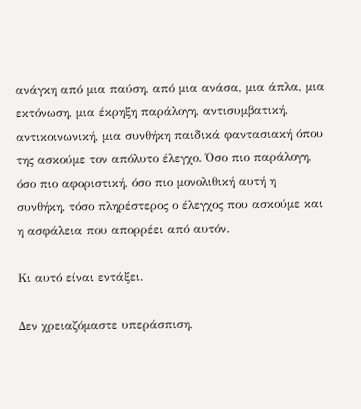ανάγκη από μια παύση, από μια ανάσα, μια άπλα, μια εκτόνωση, μια έκρηξη παράλογη, αντισυμβατική, αντικοινωνική, μια συνθήκη παιδικά φαντασιακή όπου της ασκούμε τον απόλυτο έλεγχο. Όσο πιο παράλογη, όσο πιο αφοριστική, όσο πιο μονολιθική αυτή η συνθήκη, τόσο πληρέστερος ο έλεγχος που ασκούμε και η ασφάλεια που απορρέει από αυτόν.

Κι αυτό είναι εντάξει.

Δεν χρειαζόμαστε υπεράσπιση,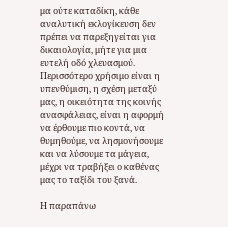μα ούτε καταδίκη, κάθε αναλυτική εκλογίκευση δεν πρέπει να παρεξηγείται για δικαιολογία, μήτε για μια ευτελή οδό χλευασμού. Περισσότερο χρήσιμο είναι η υπενθύμιση, η σχέση μεταξύ μας, η οικειότητα της κοινής ανασφάλειας, είναι η αφορμή να έρθουμε πιο κοντά, να θυμηθούμε, να λησμονήσουμε και να λύσουμε τα μάγεια, μέχρι να τραβήξει ο καθένας μας το ταξίδι του ξανά.

Η παραπάνω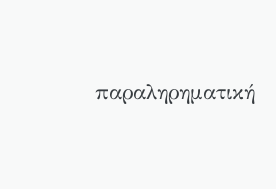παραληρηματική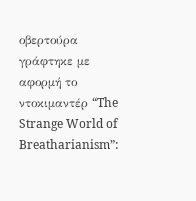οβερτούρα γράφτηκε με αφορμή το ντοκιμαντέρ “The Strange World of Breatharianism”: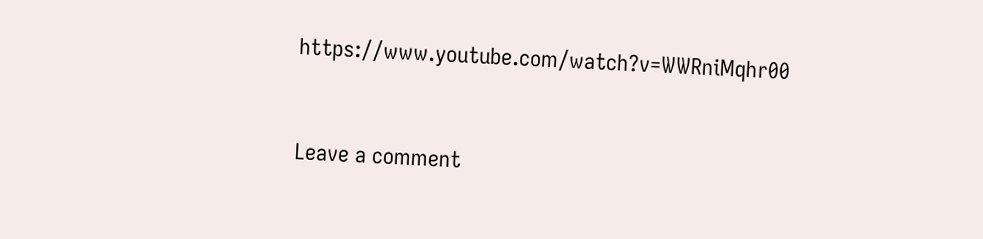https://www.youtube.com/watch?v=WWRniMqhr00


Leave a comment